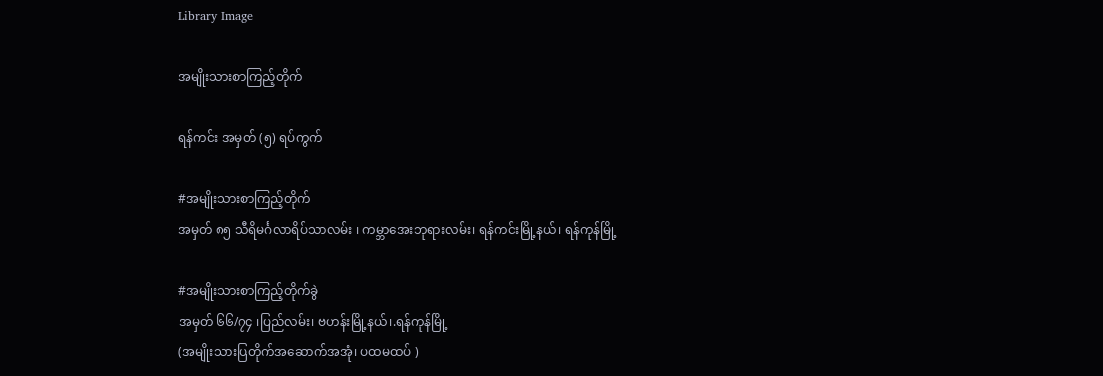Library Image

အမျိုးသားစာကြည့်တိုက်

ရန်ကင်း အမှတ် (၅) ရပ်ကွက်

#အမျိုးသားစာကြည့်တိုက်
အမှတ် ၈၅ သီရိမင်္ဂလာရိပ်သာလမ်း ၊ ကမ္ဘာအေးဘုရားလမ်း၊ ရန်ကင်းမြို့နယ်၊ ရန်ကုန်မြို့

#အမျိုးသားစာကြည့်တိုက်ခွဲ
အမှတ် ၆၆/၇၄ ၊ပြည်လမ်း၊ ဗဟန်းမြို့နယ်၊.ရန်ကုန်မြို့
(အမျိုးသားပြတိုက်အဆောက်အအုံ၊ ပထမထပ် )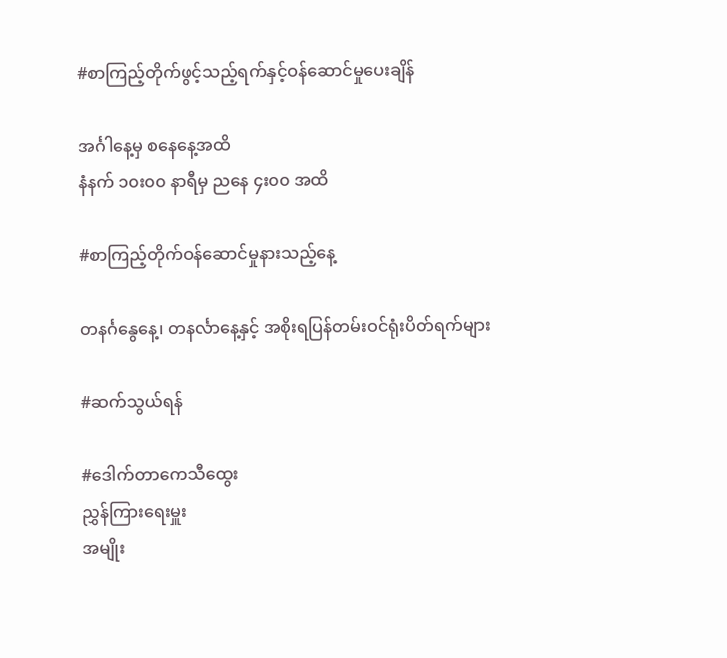#စာကြည့်တိုက်ဖွင့်သည့်ရက်နှင့်ဝန်ဆောင်မှုပေးချိန်

အင်္ဂါနေ့မှ စနေနေ့အထိ
နံနက် ၁၀း၀၀ နာရီမှ ညနေ ၄း၀၀ အထိ

#စာကြည့်တိုက်ဝန်ဆောင်မှုနားသည့်နေ့

တနင်္ဂနွေနေ့၊ တနင်္လာနေ့နှင့် အစိုးရပြန်တမ်းဝင်ရုံးပိတ်ရက်များ

#ဆက်သွယ်ရန်

#ဒေါက်တာကေသီထွေး
ညွှန်ကြားရေးမှူး
အမျိုး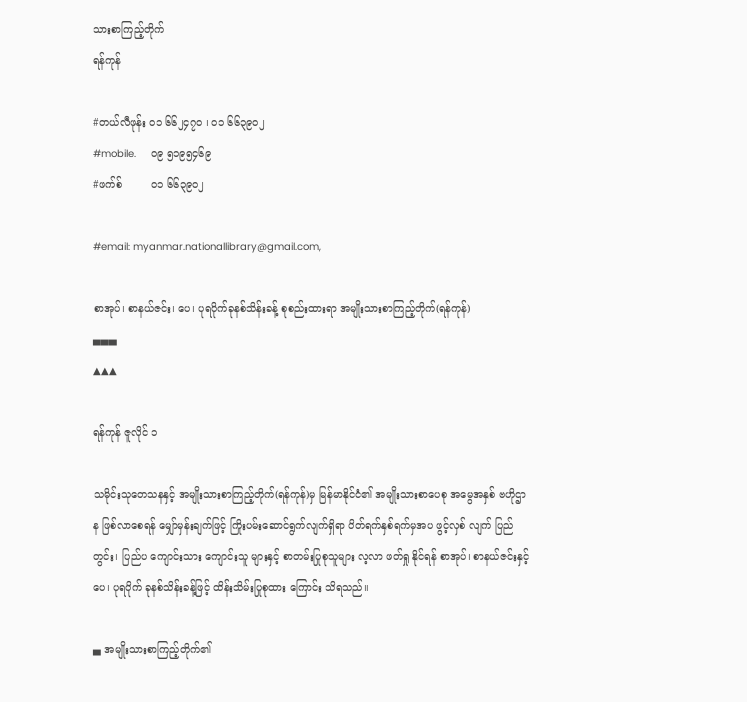သားစာကြည့်တိုက်
ရန်ကုန်

#တယ်လီဖုန်း ၀၁ ၆၆၂၄၇၀ ၊ ၀၁ ၆၆၃၉၀၂
#mobile.     ၀၉ ၅၁၉၅၄၆၉
#ဖက်စ်         ၀၁ ၆၆၃၉၀၂

#email: myanmar.nationallibrary@gmail.com,

စာအုပ်၊ စာနယ်ဇင်း၊ ပေ၊ ပုရပိုက်ခုနစ်သိန်းခန့် စုစည်းထားရာ အမျိုးသားစာကြည့်တိုက်(ရန်ကုန်)
▄▄▄
▲▲▲

ရန်ကုန် ဇူလိုင် ၁

သမိုင်းသုတေသနနှင့် အမျိုးသားစာကြည့်တိုက်(ရန်ကုန်)မှ မြန်မာနိုင်ငံ၏ အမျိုးသားစာပေစု အမွေအနှစ် ဗဟိုဌာန ဖြစ်လာစေရန် မျှော်မှန်းချက်ဖြင့် ကြိုးပမ်းဆောင်ရွက်လျက်ရှိရာ ပိတ်ရက်နှစ်ရက်မှအပ ဖွင့်လှစ် လျက် ပြည်တွင်း၊ ပြည်ပ ကျောင်းသား ကျောင်းသူ များနှင့် စာတမ်းပြုစုသူများ လ့လာ ဖတ်ရှု နိုင်ရန် စာအုပ်၊ စာနယ်ဇင်းနှင့် ပေ၊ ပုရပိုက် ခုနစ်သိန်းခန့်ဖြင့် ထိန်းသိမ်းပြုစုထား ကြောင်း သိရသည်။

▄ အမျိုးသားစာကြည့်တိုက်၏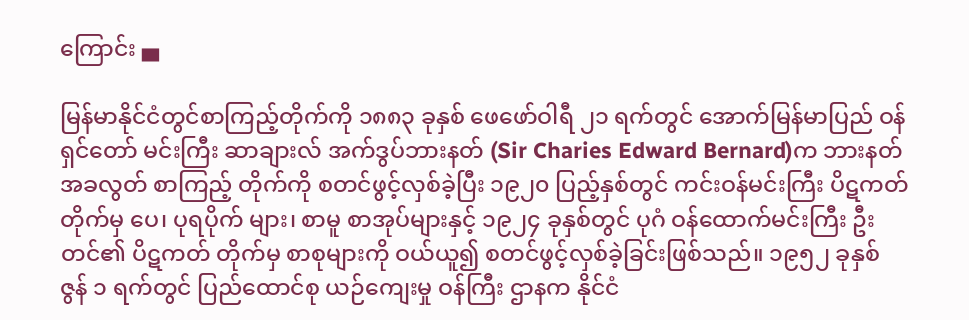ကြောင်း ▄

မြန်မာနိုင်ငံတွင်စာကြည့်တိုက်ကို ၁၈၈၃ ခုနှစ် ဖေဖော်ဝါရီ ၂၁ ရက်တွင် အောက်မြန်မာပြည် ဝန်ရှင်တော် မင်းကြီး ဆာချားလ် အက်ဒွပ်ဘားနတ် (Sir Charies Edward Bernard)က ဘားနတ် အခလွတ် စာကြည့် တိုက်ကို စတင်ဖွင့်လှစ်ခဲ့ပြီး ၁၉၂၀ ပြည့်နှစ်တွင် ကင်းဝန်မင်းကြီး ပိဋကတ် တိုက်မှ ပေ၊ ပုရပိုက် များ၊ စာမူ စာအုပ်များနှင့် ၁၉၂၄ ခုနှစ်တွင် ပုဂံ ဝန်ထောက်မင်းကြီး ဦးတင်၏ ပိဋကတ် တိုက်မှ စာစုများကို ဝယ်ယူ၍ စတင်ဖွင့်လှစ်ခဲ့ခြင်းဖြစ်သည်။ ၁၉၅၂ ခုနှစ် ဇွန် ၁ ရက်တွင် ပြည်ထောင်စု ယဉ်ကျေးမှု ဝန်ကြီး ဌာနက နိုင်ငံ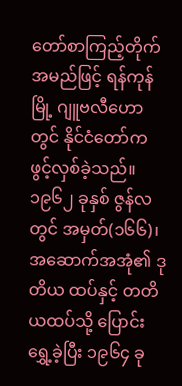တော်စာကြည့်တိုက် အမည်ဖြင့် ရန်ကုန်မြို့ ဂျူဗလီဟော တွင် နိုင်ငံတော်က ဖွင့်လှစ်ခဲ့သည်။ ၁၉၆၂ ခုနှစ် ဇွန်လတွင် အမှတ်(၁၆၆)၊ အဆောက်အအုံ၏ ဒုတိယ ထပ်နှင့် တတိယထပ်သို့ ပြောင်း ရွှေ့ခဲ့ပြီး ၁၉၆၄ ခု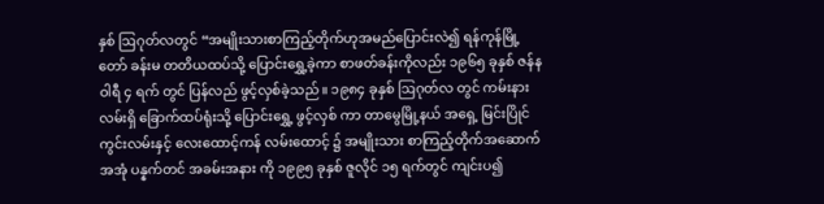နှစ် ဩဂုတ်လတွင် “အမျိုးသားစာကြည့်တိုက်ဟုအမည်ပြောင်းလဲ၍ ရန်ကုန်မြို့တော် ခန်းမ တတိယထပ်သို့ ပြောင်းရွှေ့ခဲ့ကာ စာဖတ်ခန်းကိုလည်း ၁၉၆၅ ခုနှစ် ဇန်နဝါရီ ၄ ရက် တွင် ပြန်လည် ဖွင့်လှစ်ခဲ့သည်။ ၁၉၈၄ ခုနှစ် ဩဂုတ်လ တွင် ကမ်းနား လမ်းရှိ ခြောက်ထပ်ရုံးသို့ ပြောင်းရွှေ့ ဖွင့်လှစ် ကာ တာမွေမြို့နယ် အရှေ့ မြင်းပြိုင်ကွင်းလမ်းနှင့် လေးထောင့်ကန် လမ်းထောင့် ၌ အမျိုးသား စာကြည့်တိုက်အဆောက်အအုံ ပန္နက်တင် အခမ်းအနား ကို ၁၉၉၅ ခုနှစ် ဇူလိုင် ၁၅ ရက်တွင် ကျင်းပ၍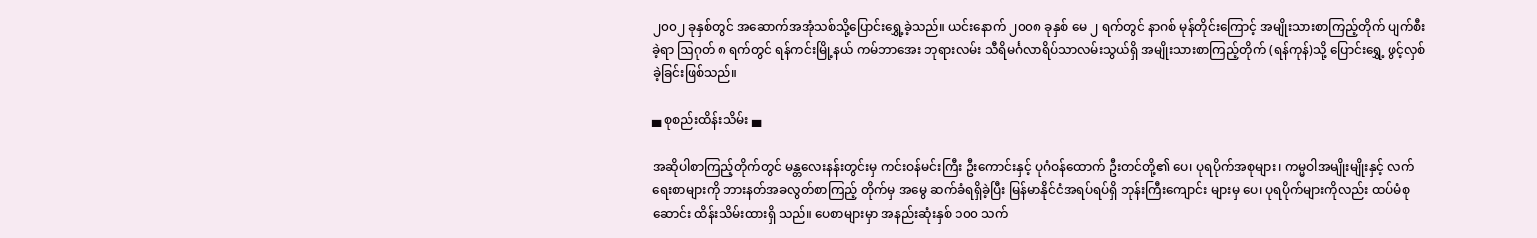၂၀၀၂ ခုနှစ်တွင် အဆောက်အအုံသစ်သို့ပြောင်းရွှေ့ခဲ့သည်။ ယင်းနောက် ၂၀၀၈ ခုနှစ် မေ ၂ ရက်တွင် နာဂစ် မုန်တိုင်းကြောင့် အမျိုးသားစာကြည့်တိုက် ပျက်စီးခဲ့ရာ ဩဂုတ် ၈ ရက်တွင် ရန်ကင်းမြို့နယ် ကမ်ဘာအေး ဘုရားလမ်း သီရိမင်္ဂလာရိပ်သာလမ်းသွယ်ရှိ အမျိုးသားစာကြည့်တိုက် (ရန်ကုန်)သို့ ပြောင်းရွှေ့ ဖွင့်လှစ်ခဲ့ခြင်းဖြစ်သည်။

▄ စုစည်းထိန်းသိမ်း ▄

အဆိုပါစာကြည့်တိုက်တွင် မန္တလေးနန်းတွင်းမှ ကင်းဝန်မင်းကြီး ဦးကောင်းနှင့် ပုဂံဝန်ထောက် ဦးတင်တို့၏ ပေ၊ ပုရပိုက်အစုများ၊ ကမ္မဝါအမျိုးမျိုးနှင့် လက်ရေးစာများကို ဘားနတ်အခလွတ်စာကြည့် တိုက်မှ အမွေ ဆက်ခံရရှိခဲ့ပြီး မြန်မာနိုင်ငံအရပ်ရပ်ရှိ ဘုန်းကြီးကျောင်း များမှ ပေ၊ ပုရပိုက်များကိုလည်း ထပ်မံစုဆောင်း ထိန်းသိမ်းထားရှိ သည်။ ပေစာများမှာ အနည်းဆုံးနှစ် ၁၀၀ သက်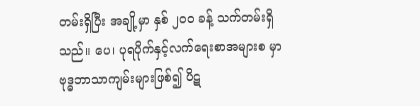တမ်းရှိပြီး အချို့မှာ နှစ် ၂၀၀ ခန့် သက်တမ်းရှိ သည်။ ပေ၊ ပုရပိုက်နှင့်လက်ရေးစာအများစ မှာ ဗုဒ္ဓဘာသာကျမ်းများဖြစ်၍ ပိဋ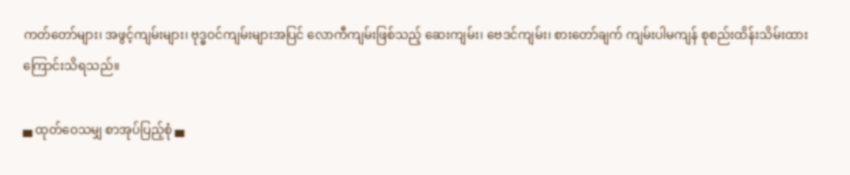ကတ်တော်များ၊ အဖွင့်ကျမ်းများ၊ ဗုဒ္ဓဝင်ကျမ်းများအပြင် လောကီကျမ်းဖြစ်သည့် ဆေးကျမ်း၊ ဗေဒင်ကျမ်း၊ စားတော်ချက် ကျမ်းပါမကျန် စုစည်းထိန်းသိမ်းထား ကြောင်းသိရသည်။

▄ ထုတ်ဝေသမျှ စာအုပ်ပြည့်စုံ ▄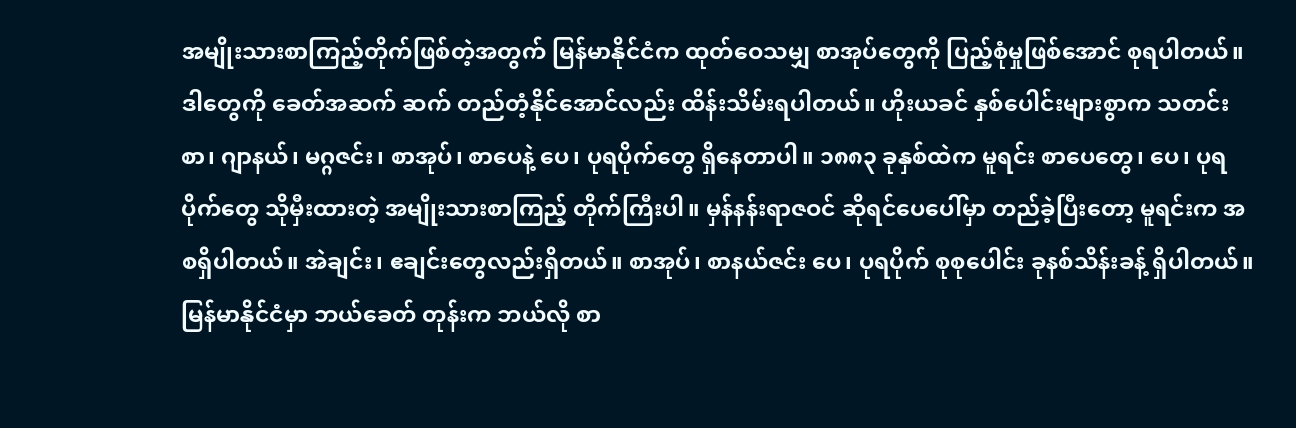အမျိုးသားစာကြည့်တိုက်ဖြစ်တဲ့အတွက် မြန်မာနိုင်ငံက ထုတ်ဝေသမျှ စာအုပ်တွေကို ပြည့်စုံမှုဖြစ်အောင် စုရပါတယ်။ ဒါတွေကို ခေတ်အဆက် ဆက် တည်တံ့နိုင်အောင်လည်း ထိန်းသိမ်းရပါတယ်။ ဟိုးယခင် နှစ်ပေါင်းများစွာက သတင်းစာ၊ ဂျာနယ်၊ မဂ္ဂဇင်း၊ စာအုပ်၊ စာပေနဲ့ ပေ၊ ပုရပိုက်တွေ ရှိနေတာပါ။ ၁၈၈၃ ခုနှစ်ထဲက မူရင်း စာပေတွေ၊ ပေ၊ ပုရပိုက်တွေ သိုမှီးထားတဲ့ အမျိုးသားစာကြည့် တိုက်ကြီးပါ။ မှန်နန်းရာဇဝင် ဆိုရင်ပေပေါ်မှာ တည်ခဲ့ပြီးတော့ မူရင်းက အစရှိပါတယ်။ အဲချင်း၊ ဧချင်းတွေလည်းရှိတယ်။ စာအုပ်၊ စာနယ်ဇင်း ပေ၊ ပုရပိုက် စုစုပေါင်း ခုနစ်သိန်းခန့် ရှိပါတယ်။ မြန်မာနိုင်ငံမှာ ဘယ်ခေတ် တုန်းက ဘယ်လို စာ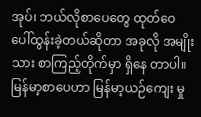အုပ်၊ ဘယ်လိုစာပေတွေ ထုတ်ဝေ ပေါ်ထွန်းခဲ့တယ်ဆိုတာ အခုလို အမျိုးသား စာကြည့်တိုက်မှာ ရှိနေ တာပါ။ မြန်မာ့စာပေဟာ မြန်မာ့ယဉ်ကျေး မှု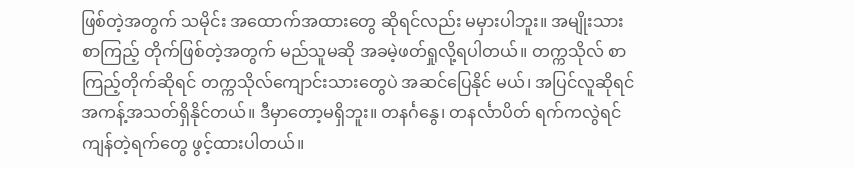ဖြစ်တဲ့အတွက် သမိုင်း အထောက်အထားတွေ ဆိုရင်လည်း မမှားပါဘူး။ အမျိုးသားစာကြည့် တိုက်ဖြစ်တဲ့အတွက် မည်သူမဆို အခမဲ့ဖတ်ရှုလို့ရပါတယ်။ တက္ကသိုလ် စာကြည့်တိုက်ဆိုရင် တက္ကသိုလ်ကျောင်းသားတွေပဲ အဆင်ပြေနိုင် မယ်၊ အပြင်လူဆိုရင် အကန့်အသတ်ရှိနိုင်တယ်။ ဒီမှာတော့မရှိဘူး။ တနင်္ဂနွေ၊ တနင်္လာပိတ် ရက်ကလွဲရင် ကျန်တဲ့ရက်တွေ ဖွင့်ထားပါတယ်။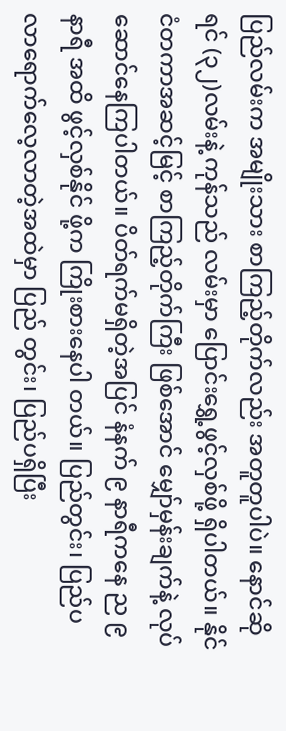ပြည်လမ်းက အမျိုးသား စာကြည့်တိုက်လည်း အတူတူပါပဲ။ နောင်ဆိုရင် (၃၂)လမ်းနဲ့ ကုန်သည် လမ်းမှာ ပြောင်းရွှေ့ဖွင့်လှစ်ဖို့ ရှိပါတယ်။ နိုင်ငံတကာအဆင့်မြင့် စာကြည့်တိုက်ကြီး ဖြစ်အောင် မျှော်မှန်းချက်နဲ့ လုပ်ဆောင်နေကြပါတယ်။ ပိတ်ရက်မရှိတဲ့အပြင် နံနက် ၉ နာရီကနေ ည ၉ နာရီ အထိ ဖွင့်လှစ်နိုင် ဖို့က ကြိုးစားနေပါ တယ်။ ပြည်တွင်း၊ ပြည်ပလာရောက်လေ့လာတဲ့အထဲမှာ ပြည် တွင်း၊ ပြည်ပရှိပြီး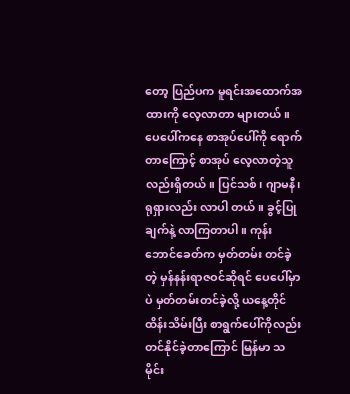တော့ ပြည်ပက မူရင်းအထောက်အထားကို လေ့လာတာ များတယ်။ ပေပေါ်ကနေ စာအုပ်ပေါ်ကို ရောက်တာကြောင့် စာအုပ် လေ့လာတဲ့သူလည်းရှိတယ်။ ပြင်သစ်၊ ဂျာမနီ၊ ရုရှားလည်း လာပါ တယ်။ ခွင့်ပြုချက်နဲ့ လာကြတာပါ။ ကုန်းဘောင်ခေတ်က မှတ်တမ်း တင်ခဲ့တဲ့ မှန်နန်းရာဇဝင်ဆိုရင် ပေပေါ်မှာပဲ မှတ်တမ်းတင်ခဲ့လို့ ယနေ့တိုင်ထိန်းသိမ်းပြီး စာရွက်ပေါ်ကိုလည်း တင်နိုင်ခဲ့တာကြောင် မြန်မာ သမိုင်း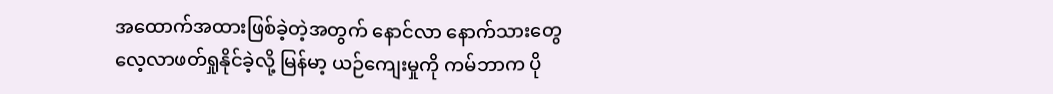အထောက်အထားဖြစ်ခဲ့တဲ့အတွက် နောင်လာ နောက်သားတွေ လေ့လာဖတ်ရှုနိုင်ခဲ့လို့ မြန်မာ့ ယဉ်ကျေးမှုကို ကမ်ဘာက ပို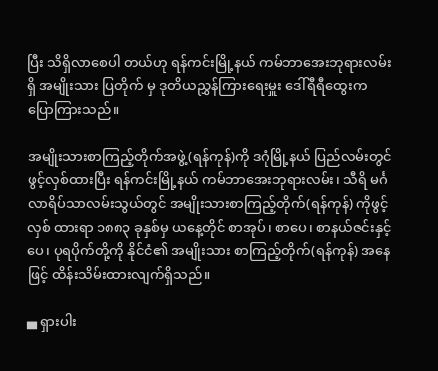ပြီး သိရှိလာစေပါ တယ်ဟု ရန်ကင်းမြို့နယ် ကမ်ဘာအေးဘုရားလမ်းရှိ အမျိုးသား ပြတိုက် မှ ဒုတိယညွှန်ကြားရေးမှူး ဒေါ်ရီရီထွေးက ပြောကြားသည်။

အမျိုးသားစာကြည့်တိုက်အဖွဲ့(ရန်ကုန်)ကို ဒဂုံမြို့နယ် ပြည်လမ်းတွင် ဖွင့်လှစ်ထားပြီး ရန်ကင်းမြို့နယ် ကမ်ဘာအေးဘုရားလမ်း၊ သီရိ မင်္ဂလာရိပ်သာလမ်းသွယ်တွင် အမျိုးသားစာကြည့်တိုက်(ရန်ကုန်) ကိုဖွင့်လှစ် ထားရာ ၁၈၈၃ ခုနှစ်မှ ယနေ့တိုင် စာအုပ်၊ စာပေ၊ စာနယ်ဇင်းနှင့် ပေ၊ ပုရပိုက်တို့ကို နိုင်ငံ၏ အမျိုးသား စာကြည့်တိုက်(ရန်ကုန်) အနေဖြင့် ထိန်းသိမ်းထားလျက်ရှိသည်။

▄ ရှားပါး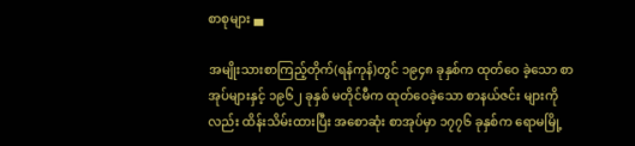စာစုများ ▄

အမျိုးသားစာကြည့်တိုက်(ရန်ကုန်)တွင် ၁၉၄၈ ခုနှစ်က ထုတ်ဝေ ခဲ့သော စာအုပ်များနှင့် ၁၉၆၂ ခုနှစ် မတိုင်မီက ထုတ်ဝေခဲ့သော စာနယ်ဇင်း များကိုလည်း ထိန်းသိမ်းထားပြီး အစောဆုံး စာအုပ်မှာ ၁၇၇၆ ခုနှစ်က ရောမမြို့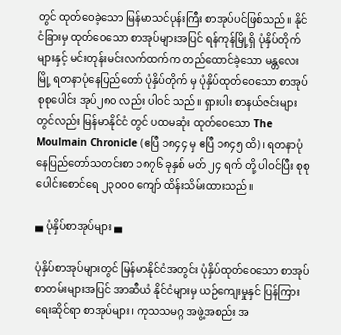တွင် ထုတ်ဝေခဲ့သော မြန်မာသင်ပုန်းကြီး စာအုပ်ပင်ဖြစ်သည်။ နိုင်ငံခြားမှ ထုတ်ဝေသော စာအုပ်များအပြင် ရန်ကုန်မြို့ရှိ ပုံနှိပ်တိုက်များနှင့် မင်းတုန်းမင်းလက်ထက်က တည်ထောင်ခဲ့သော မန္တလေး မြို့ ရတနာပုံနေပြည်တော် ပုံနှိပ်တိုက် မှ ပုံနှိပ်ထုတ်ဝေသော စာအုပ်စုစုပေါင်း အုပ်၂၈၀ လည်း ပါဝင် သည်။ ရှားပါး စာနယ်ဇင်းများတွင်လည်း မြန်မာနိုင်ငံ တွင် ပထမဆုံး ထုတ်ဝေသော The Moulmain Chronicle (ဧပြီ ၁၈၄၄ မှ ဧပြီ ၁၈၄၅ ထိ)၊ ရတနာပုံနေပြည်တော်သတင်းစာ ၁၈၇၆ ခုနှစ် မတ် ၂၄ ရက် တို့ ပါဝင်ပြီး စုစုပေါင်းစောင်ရေ ၂၃၀၀၀ ကျော် ထိန်းသိမ်းထားသည်။

▄ ပုံနှိပ်စာအုပ်များ ▄

ပုံနှိပ်စာအုပ်များတွင် မြန်မာနိုင်ငံအတွင်း ပုံနှိပ်ထုတ်ဝေသော စာအုပ် စာတမ်းများအပြင် အာဆီယံ နိုင်ငံများမှ ယဉ်ကျေးမှုနှင် ပြန်ကြားရေးဆိုင်ရာ စာအုပ်များ၊ ကုသသမဂ္ဂ အဖွဲ့အစည်း အ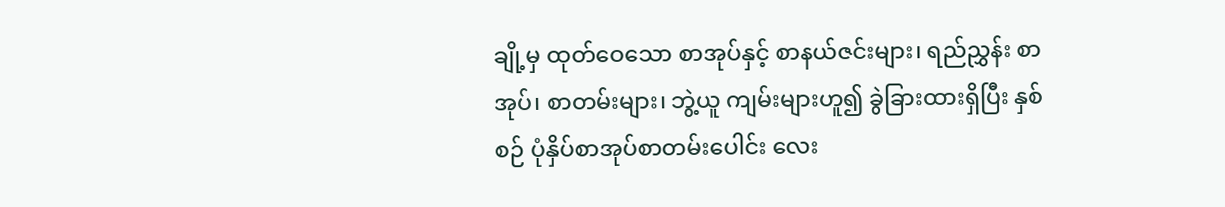ချို့မှ ထုတ်ဝေသော စာအုပ်နှင့် စာနယ်ဇင်းများ၊ ရည်ညွှန်း စာအုပ်၊ စာတမ်းများ၊ ဘွဲ့ယူ ကျမ်းများဟူ၍ ခွဲခြားထားရှိပြီး နှစ်စဉ် ပုံနှိပ်စာအုပ်စာတမ်းပေါင်း လေး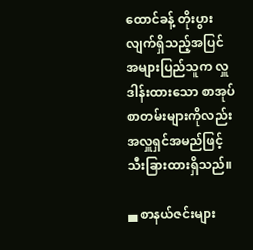ထောင်ခန့် တိုးပွားလျက်ရှိသည့်အပြင် အများပြည်သူက လှူဒါန်းထားသော စာအုပ်စာတမ်းများကိုလည်း အလှူရှင်အမည်ဖြင့် သီးခြားထားရှိသည်။

▄ စာနယ်ဇင်းများ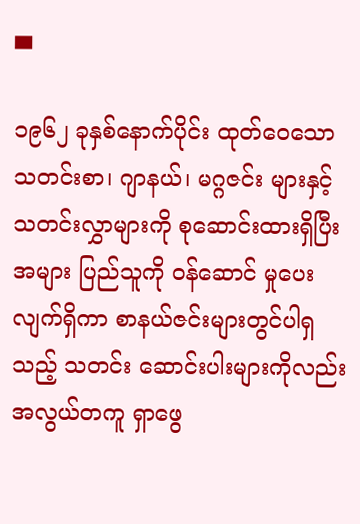▄

၁၉၆၂ ခုနှစ်နောက်ပိုင်း ထုတ်ဝေသော သတင်းစာ၊ ဂျာနယ်၊ မဂ္ဂဇင်း များနှင့် သတင်းလွှာများကို စုဆောင်းထားရှိပြီး အများ ပြည်သူကို ဝန်ဆောင် မှုပေးလျက်ရှိကာ စာနယ်ဇင်းများတွင်ပါရှ သည့် သတင်း ဆောင်းပါးများကိုလည်း အလွယ်တကူ ရှာဖွေ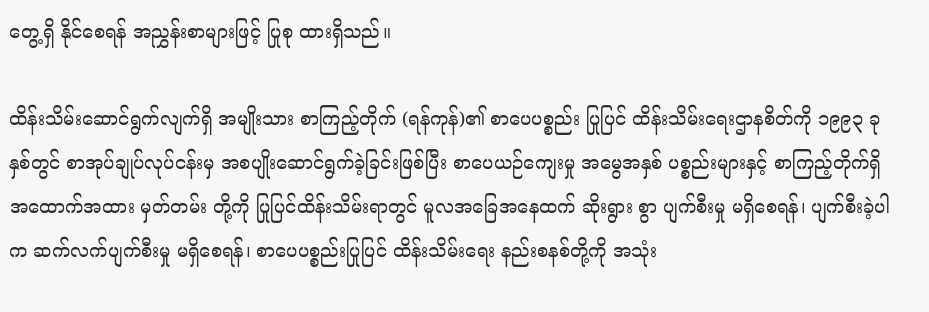တွေ့ရှိ နိုင်စေရန် အညွှန်းစာများဖြင့် ပြုစု ထားရှိသည်။

ထိန်းသိမ်းဆောင်ရွက်လျက်ရှိ အမျိုးသား စာကြည့်တိုက် (ရန်ကုန်)၏ စာပေပစ္စည်း ပြုပြင် ထိန်းသိမ်းရေးဌာနစိတ်ကို ၁၉၉၃ ခုနှစ်တွင် စာအုပ်ချုပ်လုပ်ငန်းမှ အစပျိုးဆောင်ရွက်ခဲ့ခြင်းဖြစ်ပြီး စာပေယဉ်ကျေးမှု အမွေအနှစ် ပစ္စည်းများနှင့် စာကြည့်တိုက်ရှိ အထောက်အထား မှတ်တမ်း တို့ကို ပြုပြင်ထိန်းသိမ်းရာတွင် မူလအခြေအနေထက် ဆိုးရွား စွာ ပျက်စီးမှု မရှိစေရန်၊ ပျက်စီးခဲ့ပါက ဆက်လက်ပျက်စီးမှု မရှိစေရန်၊ စာပေပစ္စည်းပြုပြင် ထိန်းသိမ်းရေး နည်းစနစ်တို့ကို အသုံး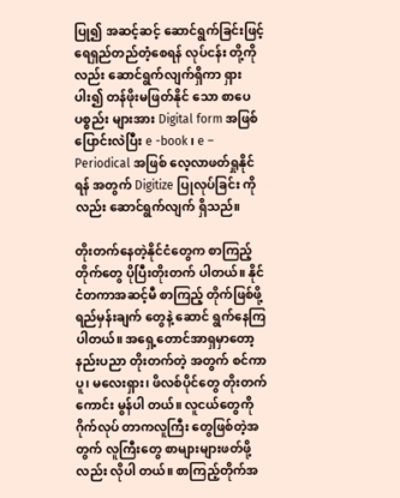ပြု၍ အဆင့်ဆင့် ဆောင်ရွက်ခြင်းဖြင့် ရေရှည်တည်တံ့စေရန် လုပ်ငန်း တို့ကိုလည်း ဆောင်ရွက်လျက်ရှိကာ ရှားပါး၍ တန်ဖိုးမဖြတ်နိုင် သော စာပေ ပစ္စည်း များအား Digital form အဖြစ် ပြောင်းလဲပြီး e -book ၊ e – Periodical အဖြစ် လေ့လာဖတ်ရှုနိုင်ရန် အတွက် Digitize ပြုလုပ်ခြင်း ကိုလည်း ဆောင်ရွက်လျက် ရှိသည်။

တိုးတက်နေတဲ့နိုင်ငံတွေက စာကြည့်တိုက်တွေ ပိုပြီးတိုးတက် ပါတယ်။ နိုင်ငံတကာအဆင့်မီ စာကြည့် တိုက်ဖြစ်ဖို့ ရည်မှန်းချက် တွေနဲ့ ဆောင် ရွက်နေကြ ပါတယ်။ အရှေ့တောင်အာရှမှာတော့ နည်းပညာ တိုးတက်တဲ့ အတွက် စင်ကာပူ၊ မလေးရှား၊ ဖိလစ်ပိုင်တွေ တိုးတက်ကောင်း မွန်ပါ တယ်။ လူငယ်တွေကို ဂိုက်လုပ် တာကလူကြီး တွေဖြစ်တဲ့အတွက် လူကြီးတွေ စာများများဖတ်ဖို့လည်း လိုပါ တယ်။ စာကြည့်တိုက်အ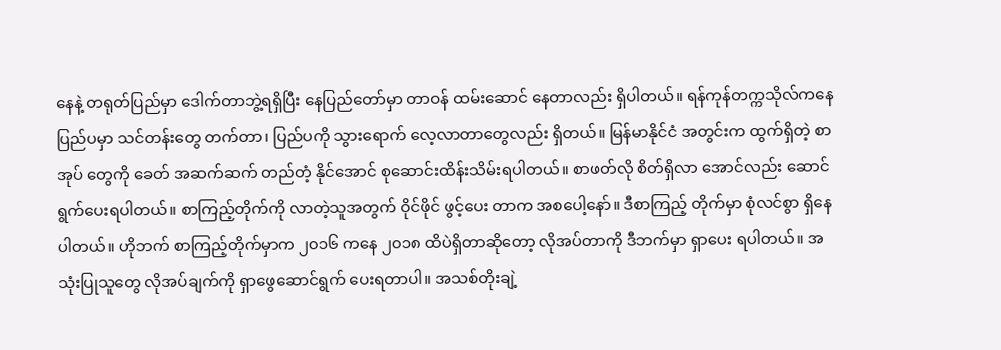နေနဲ့ တရုတ်ပြည်မှာ ဒေါက်တာဘွဲ့ရရှိပြီး နေပြည်တော်မှာ တာဝန် ထမ်းဆောင် နေတာလည်း ရှိပါတယ်။ ရန်ကုန်တက္ကသိုလ်ကနေ ပြည်ပမှာ သင်တန်းတွေ တက်တာ၊ ပြည်ပကို သွားရောက် လေ့လာတာတွေလည်း ရှိတယ်။ မြန်မာနိုင်ငံ အတွင်းက ထွက်ရှိတဲ့ စာအုပ် တွေကို ခေတ် အဆက်ဆက် တည်တံ့ နိုင်အောင် စုဆောင်းထိန်းသိမ်းရပါတယ်။ စာဖတ်လို စိတ်ရှိလာ အောင်လည်း ဆောင်ရွက်ပေးရပါတယ်။ စာကြည့်တိုက်ကို လာတဲ့သူအတွက် ဝိုင်ဖိုင် ဖွင့်ပေး တာက အစပေါ့နော်။ ဒီစာကြည့် တိုက်မှာ စုံလင်စွာ ရှိနေပါတယ်။ ဟိုဘက် စာကြည့်တိုက်မှာက ၂၀၁၆ ကနေ ၂၀၁၈ ထိပဲရှိတာဆိုတော့ လိုအပ်တာကို ဒီဘက်မှာ ရှာပေး ရပါတယ်။ အသုံးပြုသူတွေ လိုအပ်ချက်ကို ရှာဖွေဆောင်ရွက် ပေးရတာပါ။ အသစ်တိုးချဲ့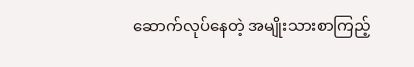ဆောက်လုပ်နေတဲ့ အမျိုးသားစာကြည့်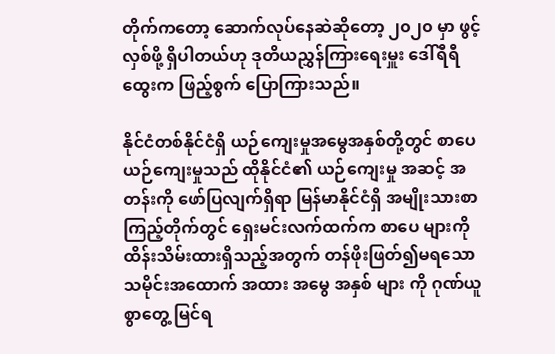တိုက်ကတော့ ဆောက်လုပ်နေဆဲဆိုတော့ ၂၀၂၀ မှာ ဖွင့်လှစ်ဖို့ ရှိပါတယ်ဟု ဒုတိယညွှန်ကြားရေးမှူး ဒေါ်ရီရီထွေးက ဖြည့်စွက် ပြောကြားသည်။

နိုင်ငံတစ်နိုင်ငံရှိ ယဉ်ကျေးမှုအမွေအနှစ်တို့တွင် စာပေယဉ်ကျေးမှုသည် ထိုနိုင်ငံ၏ ယဉ်ကျေးမှု အဆင့် အတန်းကို ဖော်ပြလျက်ရှိရာ မြန်မာနိုင်ငံရှိ အမျိုးသားစာကြည့်တိုက်တွင် ရှေးမင်းလက်ထက်က စာပေ များကို ထိန်းသိမ်းထားရှိသည့်အတွက် တန်ဖိုးဖြတ်၍မရသော သမိုင်းအထောက် အထား အမွေ အနှစ် များ ကို ဂုဏ်ယူစွာတွေ့ မြင်ရ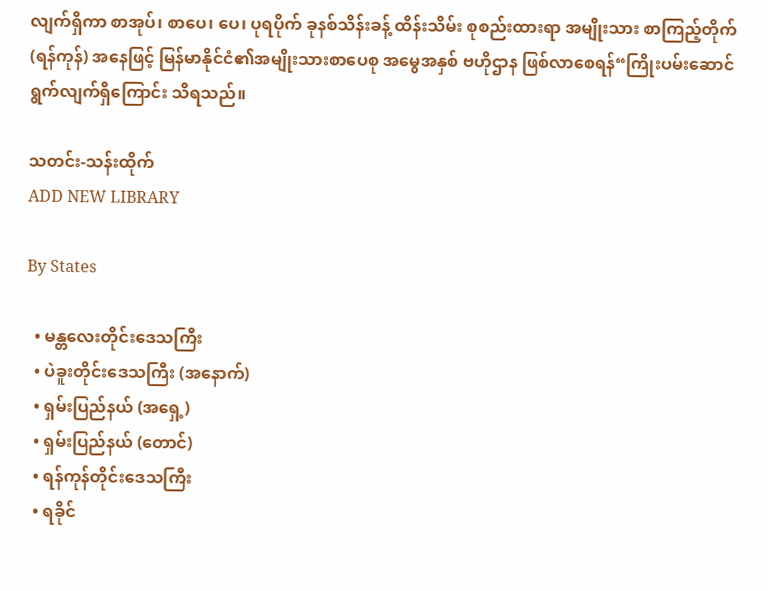လျက်ရှိကာ စာအုပ်၊ စာပေ၊ ပေ၊ ပုရပိုက် ခုနစ်သိန်းခန့် ထိန်းသိမ်း စုစည်းထားရာ အမျိုးသား စာကြည့်တိုက် (ရန်ကုန်) အနေဖြင့် မြန်မာနိုင်ငံ၏အမျိုးသားစာပေစု အမွေအနှစ် ဗဟိုဌာန ဖြစ်လာစေရန်“ကြိုးပမ်းဆောင်ရွက်လျက်ရှိကြောင်း သိရသည်။

သတင်း-သန်းထိုက်
ADD NEW LIBRARY

By States

  • မန္တလေးတိုင်းဒေသကြီး
  • ပဲခူးတိုင်းဒေသကြီး (အနောက်)
  • ရှမ်းပြည်နယ် (အရှေ့)
  • ရှမ်းပြည်နယ် (တောင်)
  • ရန်ကုန်တိုင်းဒေသကြီး
  • ရခိုင်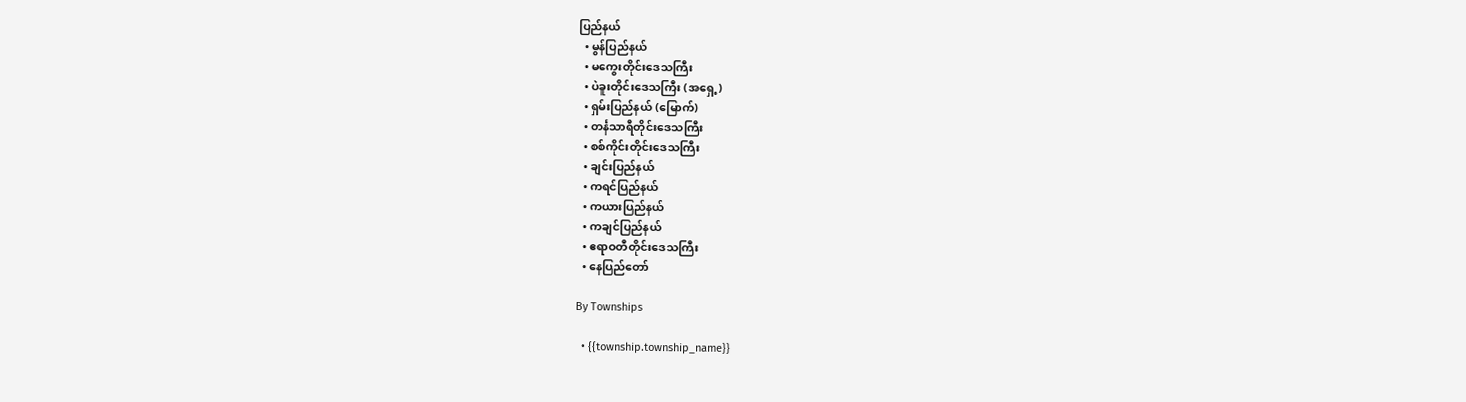ပြည်နယ်
  • မွန်ပြည်နယ်
  • မကွေးတိုင်းဒေသကြီး
  • ပဲခူးတိုင်းဒေသကြီး (အရှေ့)
  • ရှမ်းပြည်နယ် (မြောက်)
  • တင်္နသာရီတိုင်းဒေသကြီး
  • စစ်ကိုင်းတိုင်းဒေသကြီး
  • ချင်းပြည်နယ်
  • ကရင်ပြည်နယ်
  • ကယားပြည်နယ်
  • ကချင်ပြည်နယ်
  • ဧရာဝတီတိုင်းဒေသကြီး
  • နေပြည်တော်

By Townships

  • {{township.township_name}}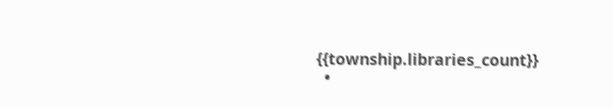{{township.libraries_count}}
  •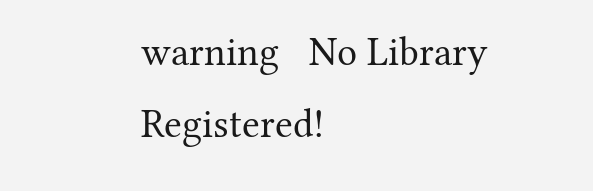warning   No Library Registered!